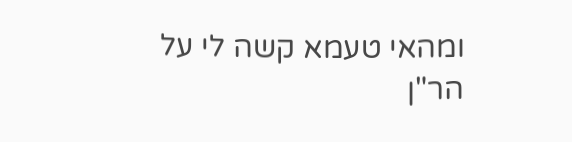ומהאי טעמא קשה לי על הר"ן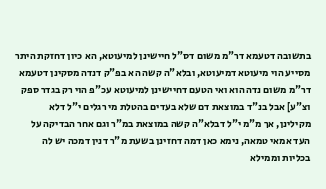בתשובה דטעמא דר"מ משום דס"ל חיישינן למיעוטא, הא כיון דחזקת היתר מסייע הוי מיעוטא דמיעוטא, ובלא"ה קשה הא בפ"ק דנדה מסקינן דטעמא דר"מ משום נדה הוא ואי הטעם דחיישינן למיעוטא עכ"פ הוי רק בגדר ספק וצ"ע] אבל בנ"ד במוצאת דם שלא בעדים בהטלת מי רגלים י"ל דלא מקילינן, אך מ"מ י"ל דבלא"ה קשה במוצאת במ"ר וגם אחר הבדיקה על העד אמאי טמאה, נימא כאן דמה דחזינן בשעת מ"ר דנין דמכה יש לה בכליות וממילא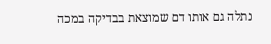נתלה גם אותו דם שמוצאת בבדיקה במכה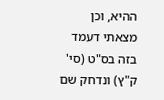ההיא, וכן מצאתי דעמד בזה בס"ט (סי' ק"ץ) ונדחק שם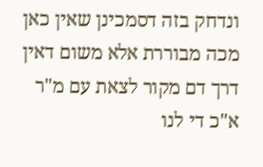ונדחק בזה דסמכינן שאין כאן מכה מבוררת אלא משום דאין דרך דם מקור לצאת עם מ"ר א"כ די לנו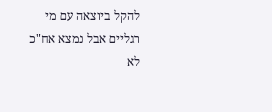להקל ביוצאה עם מי רגליים אבל נמצא אח"כ לא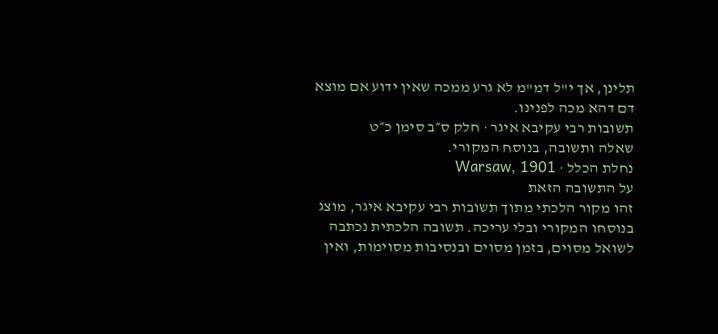תלינן, אך י"ל דמ"מ לא גרע ממכה שאין ידוע אם מוצא דם דהא מכה לפנינו.
תשובות רבי עקיבא איגר · חלק ס״ב סימן כ״ט
שאלה ותשובה, בנוסח המקורי.
נחלת הכלל · Warsaw, 1901
על התשובה הזאת
זהו מקור הלכתי מתוך תשובות רבי עקיבא איגר, מוצג בנוסחו המקורי ובלי עריכה. תשובה הלכתית נכתבה לשואל מסוים, בזמן מסוים ובנסיבות מסוימות, ואין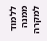ללמוד ממנה למקרה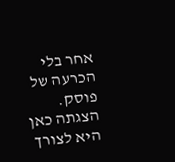אחר בלי הכרעה של פוסק. הצגתה כאן היא לצורך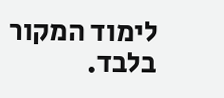לימוד המקור בלבד.